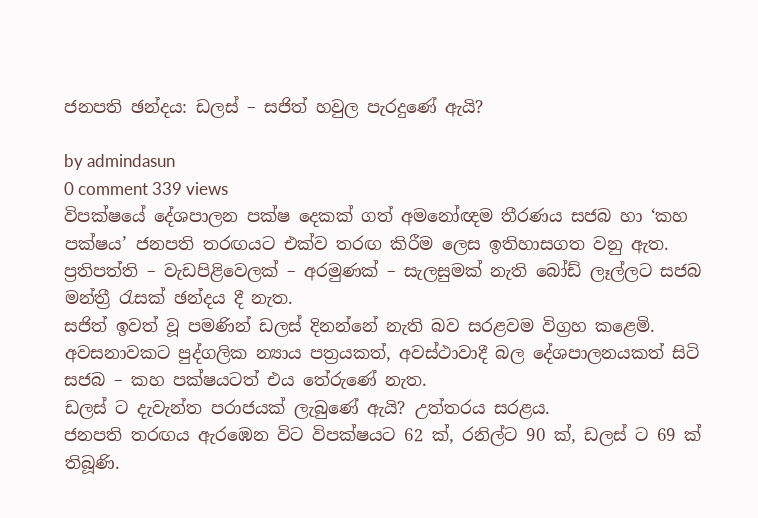ජනපති ඡන්දය: ඩලස් – සජිත් හවුල පැරදුණේ ඇයි?

by admindasun
0 comment 339 views
විපක්ෂයේ දේශපාලන පක්ෂ දෙකක් ගත් අමනෝඥම තීරණය සජබ හා ‘කහ පක්ෂය’ ජනපති තරඟයට එක්ව තරඟ කිරීම ලෙස ඉතිහාසගත වනු ඇත. ප්‍රතිපත්ති – වැඩපිළිවෙලක් – අරමුණක් – සැලසුමක් නැති බෝඩ් ලෑල්ලට සජබ මන්ත්‍රී රැසක් ඡන්දය දී නැත.
සජිත් ඉවත් වූ පමණින් ඩලස් දිනන්නේ නැති බව සරළවම විග්‍රහ කළෙමි.  අවසනාවකට පුද්ගලික න්‍යාය පත්‍රයකත්, අවස්ථාවාදී බල දේශපාලනයකත් සිටි සජබ – කහ පක්ෂයටත් එය තේරුණේ නැත.
ඩලස් ට දැවැන්ත පරාජයක් ලැබුණේ ඇයි? උත්තරය සරළය.
ජනපති තරඟය ඇරඹෙන විට විපක්ෂයට 62 ක්, රනිල්ට 90 ක්, ඩලස් ට 69 ක් තිබූණි.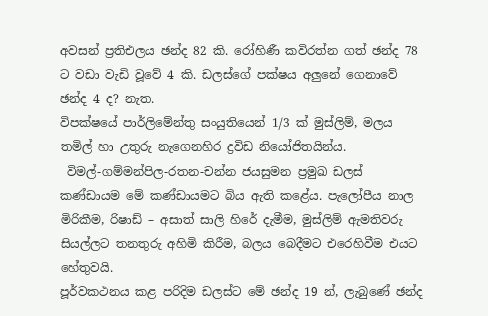අවසන් ප්‍රතිඑලය ඡන්ද 82 කි. රෝහිණී කවිරත්න ගත් ඡන්ද 78 ට වඩා වැඩි වූවේ 4 කි. ඩලස්ගේ පක්ෂය අලුනේ ගෙනාවේ ඡන්ද 4 ද? නැත.
විපක්ෂයේ පාර්ලිමේන්තු සංයුතියෙන් 1/3 ක් මුස්ලිම්, මලය තමිල් හා උතුරු නැගෙනහිර ද්‍රවිඩ නියෝජිතයින්ය.
 විමල්-ගම්මන්පිල-රතන-චන්න ජයසුමන ප්‍රමුඛ ඩලස් කණ්ඩායම මේ කණ්ඩායමට බිය ඇති කළේය. පැලෝපීය නාල මිරිකීම, රිෂාඩ් – අසාත් සාලි හිරේ දැමීම, මුස්ලිම් ඇමතිවරු සියල්ලට තනතුරු අහිමි කිරීම, බලය බෙදීමට එරෙහිවීම එයට හේතුවයි.
පූර්වකථනය කළ පරිදිම ඩලස්ට මේ ඡන්ද 19 න්, ලැබුණේ ඡන්ද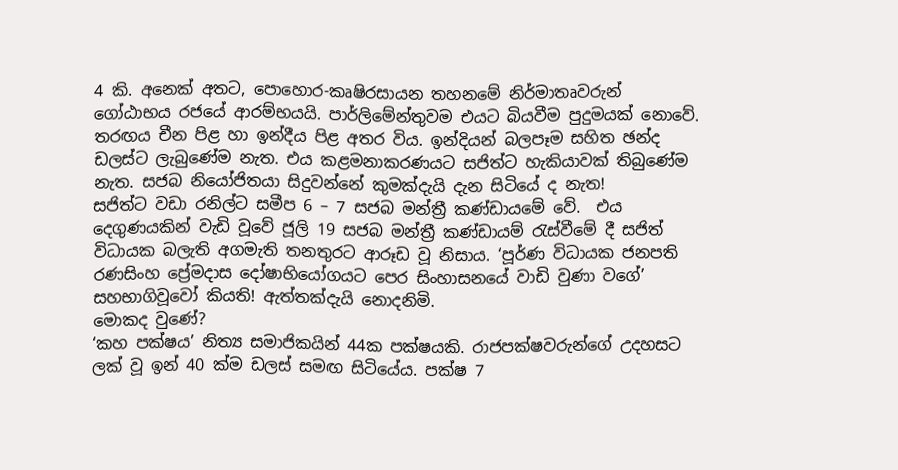4 කි. අනෙක් අතට, පොහොර-කෘෂිරසායන තහනමේ නිර්මාතෘවරුන් ගෝඨාභය රජයේ ආරම්භයයි. පාර්ලිමේන්තුවම එයට බියවීම පුදුමයක් නොවේ.
තරඟය චීන පිළ හා ඉන්දීය පිළ අතර විය. ඉන්දියන් බලපෑම සහිත ඡන්ද ඩලස්ට ලැබුණේම නැත. එය කළමනාකරණයට සජිත්ට හැකියාවක් තිබුණේම නැත. සජබ නියෝජිතයා සිදුවන්නේ කුමක්දැයි දැන සිටියේ ද නැත!
සජිත්ට වඩා රනිල්ට සමීප 6 – 7 සජබ මන්ත්‍රී කණ්ඩායමේ වේ.  එය දෙගුණයකින් වැඩි වූවේ ජූලි 19 සජබ මන්ත්‍රී කණ්ඩායම් රැස්වීමේ දී සජිත් විධායක බලැති අගමැති තනතුරට ආරූඩ වූ නිසාය. ‘පූර්ණ විධායක ජනපති රණසිංහ ප්‍රේමදාස දෝෂාභියෝගයට පෙර සිංහාසනයේ වාඩි වුණා වගේ’ සහභාගිවූවෝ කියති! ඇත්තක්දැයි නොදනිමි.
මොකද වුණේ?
‘කහ පක්ෂය’ නිත්‍ය සමාජිකයින් 44ක පක්ෂයකි. රාජපක්ෂවරුන්ගේ උදහසට ලක් වූ ඉන් 40 ක්ම ඩලස් සමඟ සිටියේය. පක්ෂ 7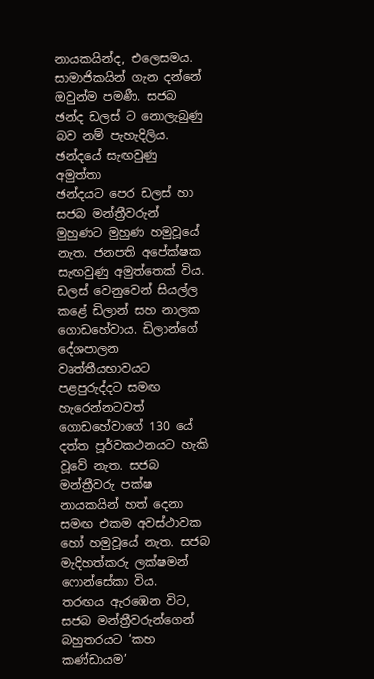නායකයින්ද, එලෙසමය. සාමාජිකයින් ගැන දන්නේ ඔවුන්ම පමණී. සජබ ඡන්ද ඩලස් ට නොලැබුණු බව නම් පැහැදිලිය.
ඡන්දයේ සැඟවුණු අමුත්තා
ඡන්දයට පෙර ඩලස් හා සජබ මන්ත්‍රීවරුන් මුහුණට මුහුණ හමුවූයේ නැත. ජනපති අපේක්ෂක සැඟවුණු අමුත්තෙක් විය. ඩලස් වෙනුවෙන් සියල්ල කළේ ඩිලාන් සහ නාලක ගොඩහේවාය. ඩිලාන්ගේ දේශපාලන වෘත්තීයභාවයට පළපුරුද්දට සමඟ හැරෙන්නටවත් ගොඩහේවාගේ 130 යේ දත්ත පූර්වකථනයට හැකි වූවේ නැත. සජබ මන්ත්‍රීවරු පක්ෂ නායකයින් හත් දෙනා සමඟ එකම අවස්ථාවක හෝ හමුවූයේ නැත. සජබ මැදිහත්කරු ලක්ෂමන් ෆොන්සේකා විය.
තරඟය ඇරඹෙන විට, සජබ මන්ත්‍රීවරුන්ගෙන් බහුතරයට ‘කහ කණ්ඩායම’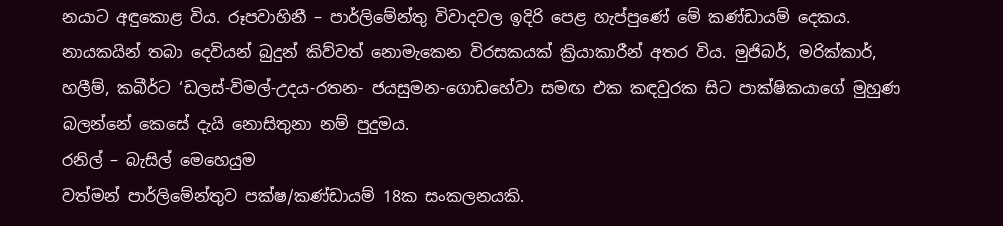නයාට අඳුකොළ විය. රූපවාහිනී – පාර්ලිමේන්තු විවාදවල ඉදිරි පෙළ හැප්පුණේ මේ කණ්ඩායම් දෙකය. නායකයින් තබා දෙවියන් බුදුන් කිව්වත් නොමැකෙන විරසකයක් ක්‍රියාකාරීන් අතර විය. මුජිබර්, මරික්කාර්, හලීම්, කබීර්ට ‘ඩලස්-විමල්-උදය-රතන- ජයසුමන-ගොඩහේවා සමඟ එක කඳවුරක සිට පාක්ෂිකයාගේ මුහුණ බලන්නේ කෙසේ දැයි නොසිතුනා නම් පුදුමය.
රනිල් – බැසිල් මෙහෙයුම
වත්මන් පාර්ලිමේන්තුව පක්ෂ/කණ්ඩායම් 18ක සංකලනයකි.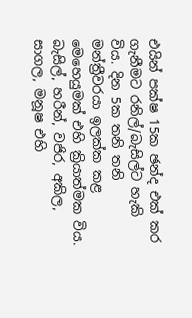එයින් පක්ෂ 15ක ඡන්ද එක් කර ගැනීමට රනිල්/බැසිල්ට හැකි විය. දින 5ක තනි තනි මන්ත්‍රීවරයා ඉලක්ක කළ මෙහෙයුමක් එහි ක්‍රියාත්මක විය. බැසිල්, හරීන්, වජිර, අකිල, සාගල, මනූෂ එහි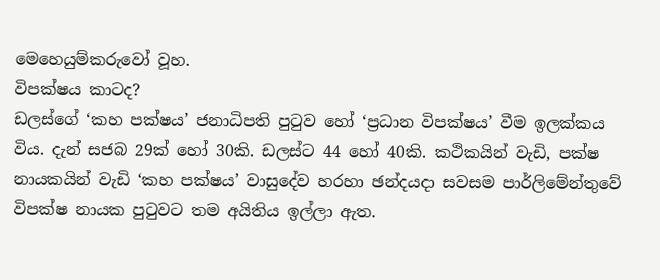මෙහෙයුම්කරුවෝ වූහ.
විපක්ෂය කාටද?
ඩලස්ගේ ‘කහ පක්ෂය’ ජනාධිපති පුටුව හෝ ‘ප්‍රධාන විපක්ෂය’ වීම ඉලක්කය විය. දැන් සජබ 29ක් හෝ 30කි. ඩලස්ට 44 හෝ 40කි. කථිකයින් වැඩි, පක්ෂ නායකයින් වැඩි ‘කහ පක්ෂය’ වාසුදේව හරහා ඡන්දයදා සවසම පාර්ලිමේන්තුවේ විපක්ෂ නායක පුටුවට තම අයිතිය ඉල්ලා ඇත.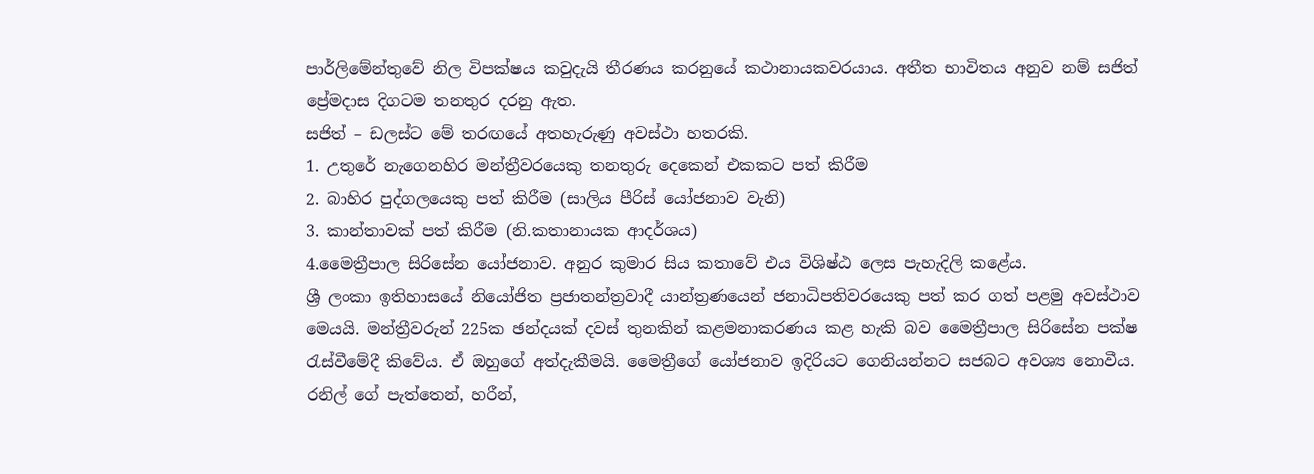පාර්ලිමේන්තුවේ නිල විපක්ෂය කවුදැයි තීරණය කරනුයේ කථානායකවරයාය. අතීත භාවිතය අනුව නම් සජිත් ප්‍රේමදාස දිගටම තනතුර දරනු ඇත.
සජිත් – ඩලස්ට මේ තරඟයේ අතහැරුණු අවස්ථා හතරකි.
1. උතුරේ නැගෙනහිර මන්ත්‍රීවරයෙකු තනතුරු දෙකෙන් එකකට පත් කිරීම
2. බාහිර පුද්ගලයෙකු පත් කිරීම (සාලිය පීරිස් යෝජනාව වැනි)
3. කාන්තාවක් පත් කිරීම (නි.කතානායක ආදර්ශය)
4.මෛත්‍රීපාල සිරිසේන යෝජනාව. අනුර කුමාර සිය කතාවේ එය විශිෂ්ඨ ලෙස පැහැදිලි කළේය.
ශ්‍රී ලංකා ඉතිහාසයේ නියෝජිත ප්‍රජාතන්ත්‍රවාදී යාන්ත්‍රණයෙන් ජනාධිපතිවරයෙකු පත් කර ගත් පළමු අවස්ථාව මෙයයි. මන්ත්‍රීවරුන් 225ක ඡන්දයක් දවස් තුනකින් කළමනාකරණය කළ හැකි බව මෛත්‍රීපාල සිරිසේන පක්ෂ රැස්වීමේදී කිවේය. ඒ ඔහුගේ අත්දැකීමයි. මෛත්‍රීගේ යෝජනාව ඉදිරියට ගෙනියන්නට සජබට අවශ්‍ය නොවීය. රනිල් ගේ පැත්තෙන්, හරීන්,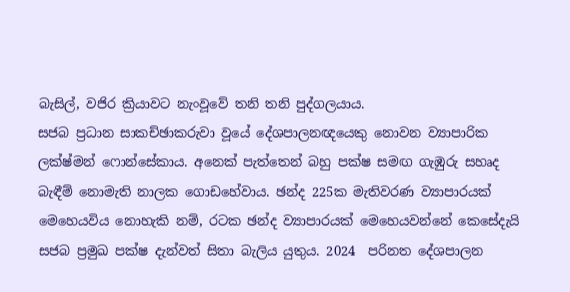බැසිල්, වජිර ක්‍රියාවට නැංවූවේ තනි තනි පුද්ගලයාය.
සජබ ප්‍රධාන සාකච්ඡාකරුවා වූයේ දේශපාලනඥයෙකු නොවන ව්‍යාපාරික ලක්ෂ්මන් ෆොන්සේකාය. අනෙක් පැත්තෙන් බහු පක්ෂ සමඟ ගැඹුරු සහෘද බැඳීම් නොමැති නාලක ගොඩහේවාය. ඡන්ද 225ක මැතිවරණ ව්‍යාපාරයක් මෙහෙයවිය නොහැකි නම්, රටක ඡන්ද ව්‍යාපාරයක් මෙහෙයවන්නේ කෙසේදැයි සජබ ප්‍රමුඛ පක්ෂ දැන්වත් සිතා බැලිය යුතුය. 2024  පරිනත දේශපාලන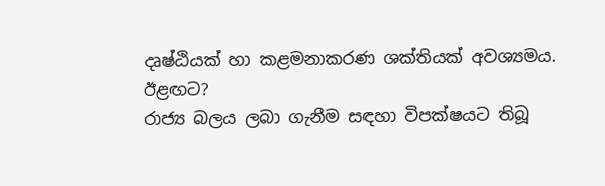දෘෂ්ඨියක් හා කළමනාකරණ ශක්තියක් අවශ්‍යමය.
ඊළඟට?
රාජ්‍ය බලය ලබා ගැනීම සඳහා විපක්ෂයට තිබූ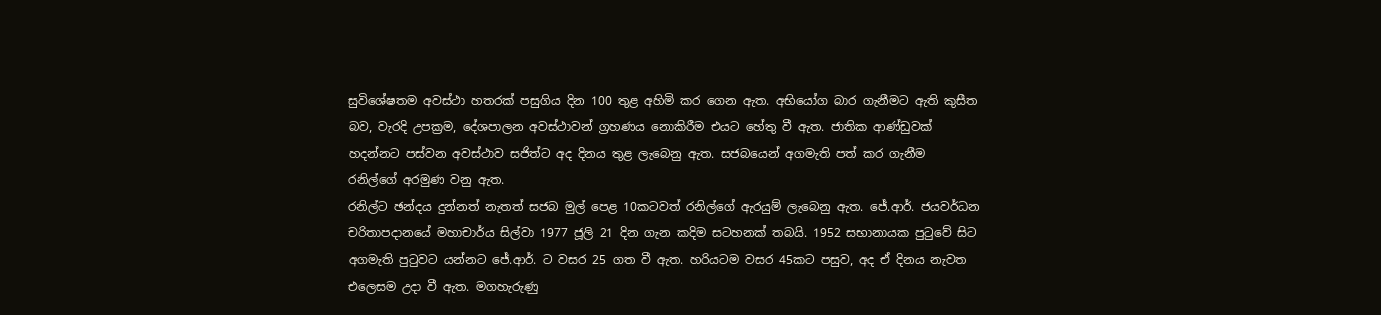සුවිශේෂතම අවස්ථා හතරක් පසුගිය දින 100 තුළ අහිමි කර ගෙන ඇත. අභියෝග බාර ගැනීමට ඇති කුසීත බව, වැරදි උපක්‍රම, දේශපාලන අවස්ථාවන් ග්‍රහණය නොකිරීම එයට හේතු වී ඇත. ජාතික ආණ්ඩුවක් හදන්නට පස්වන අවස්ථාව සජිත්ට අද දිනය තුළ ලැබෙනු ඇත. සජබයෙන් අගමැති පත් කර ගැනීම රනිල්ගේ අරමුණ වනු ඇත.
රනිල්ට ඡන්දය දුන්නත් නැතත් සජබ මුල් පෙළ 10කටවත් රනිල්ගේ ඇරයුම් ලැබෙනු ඇත. ජේ.ආර්. ජයවර්ධන චරිතාපදානයේ මහාචාර්ය සිල්වා 1977 ජූලි 21 දින ගැන කදිම සටහනක් තබයි. 1952 සභානායක පුටුවේ සිට අගමැති පුටුවට යන්නට ජේ.ආර්. ට වසර 25 ගත වී ඇත. හරියටම වසර 45කට පසුව, අද ඒ දිනය නැවත එලෙසම උදා වී ඇත. මගහැරුණු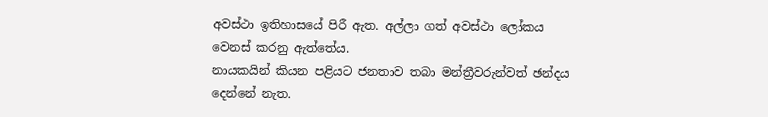අවස්ථා ඉතිහාසයේ පිරී ඇත. අල්ලා ගත් අවස්ථා ලෝකය වෙනස් කරනු ඇත්තේය.
නායකයින් කියන පළියට ජනතාව තබා මන්ත්‍රීවරුන්වත් ඡන්දය දෙන්නේ නැත.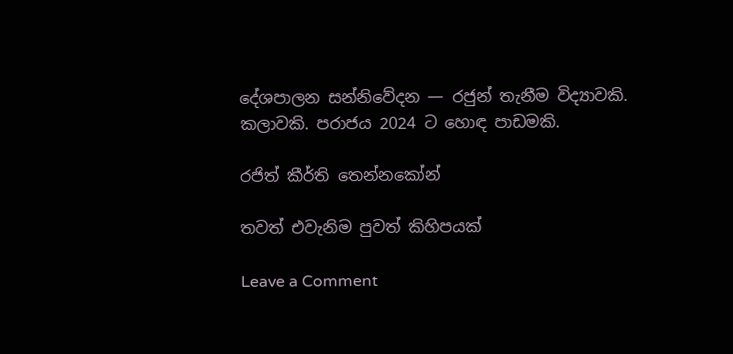දේශපාලන සන්නිවේදන — රජුන් තැනීම විද්‍යාවකි. කලාවකි. පරාජය 2024 ට හොඳ පාඩමකි.

රජිත් කීර්ති තෙන්නකෝන්

තවත් එවැනිම පුවත් කිහිපයක්

Leave a Comment